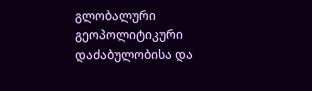გლობალური გეოპოლიტიკური დაძაბულობისა და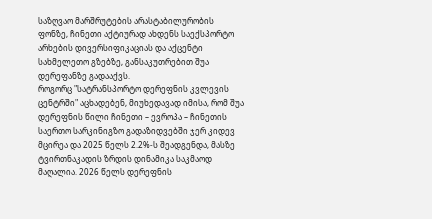საზღვაო მარშრუტების არასტაბილურობის ფონზე, ჩინეთი აქტიურად ახდენს საექსპორტო არხების დივერსიფიკაციას და აქცენტი სახმელეთო გზებზე, განსაკუთრებით შუა დერეფანზე გადააქვს.
როგორც "სატრანსპორტო დერეფნის კვლევის ცენტრში" აცხადებენ, მიუხედავად იმისა, რომ შუა დერეფნის წილი ჩინეთი – ევროპა – ჩინეთის საერთო სარკინიგზო გადაზიდვებში ჯერ კიდევ მცირეა და 2025 წელს 2.2%-ს შეადგენდა, მასზე ტვირთნაკადის ზრდის დინამიკა საკმაოდ მაღალია. 2026 წელს დერეფნის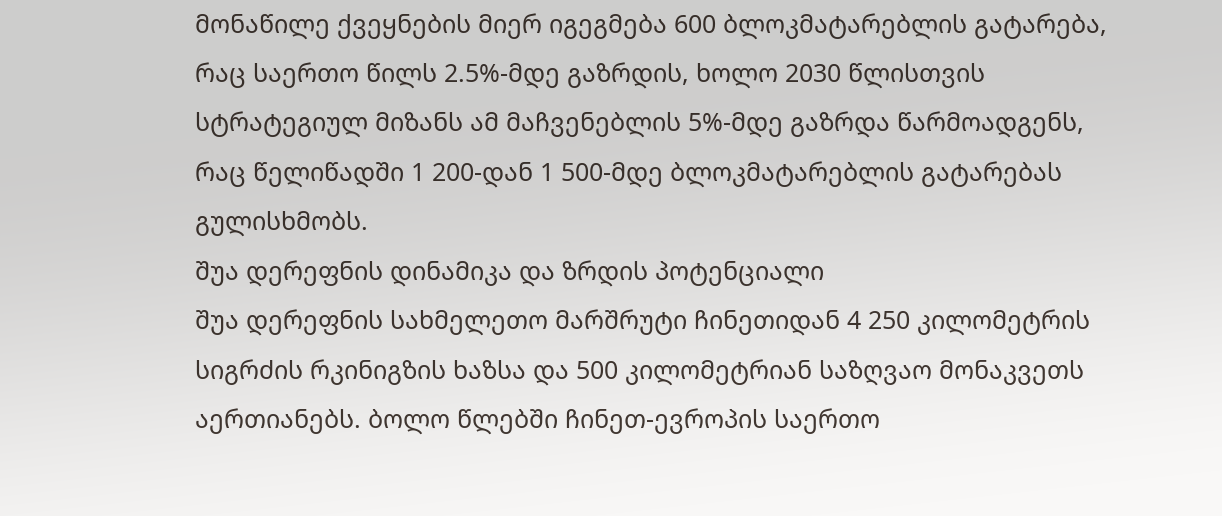მონაწილე ქვეყნების მიერ იგეგმება 600 ბლოკმატარებლის გატარება, რაც საერთო წილს 2.5%-მდე გაზრდის, ხოლო 2030 წლისთვის სტრატეგიულ მიზანს ამ მაჩვენებლის 5%-მდე გაზრდა წარმოადგენს, რაც წელიწადში 1 200-დან 1 500-მდე ბლოკმატარებლის გატარებას გულისხმობს.
შუა დერეფნის დინამიკა და ზრდის პოტენციალი
შუა დერეფნის სახმელეთო მარშრუტი ჩინეთიდან 4 250 კილომეტრის სიგრძის რკინიგზის ხაზსა და 500 კილომეტრიან საზღვაო მონაკვეთს აერთიანებს. ბოლო წლებში ჩინეთ-ევროპის საერთო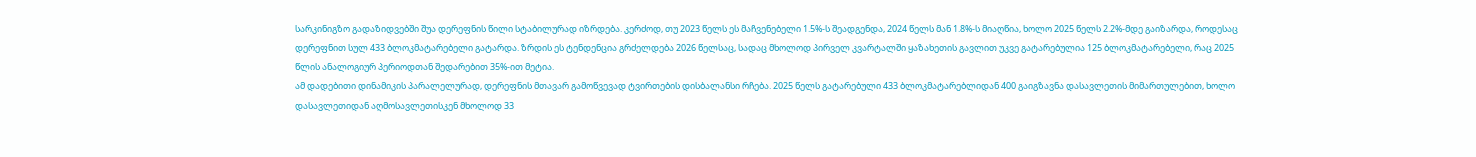სარკინიგზო გადაზიდვებში შუა დერეფნის წილი სტაბილურად იზრდება. კერძოდ, თუ 2023 წელს ეს მაჩვენებელი 1.5%-ს შეადგენდა, 2024 წელს მან 1.8%-ს მიაღწია, ხოლო 2025 წელს 2.2%-მდე გაიზარდა, როდესაც დერეფნით სულ 433 ბლოკმატარებელი გატარდა. ზრდის ეს ტენდენცია გრძელდება 2026 წელსაც, სადაც მხოლოდ პირველ კვარტალში ყაზახეთის გავლით უკვე გატარებულია 125 ბლოკმატარებელი, რაც 2025 წლის ანალოგიურ პერიოდთან შედარებით 35%-ით მეტია.
ამ დადებითი დინამიკის პარალელურად, დერეფნის მთავარ გამოწვევად ტვირთების დისბალანსი რჩება. 2025 წელს გატარებული 433 ბლოკმატარებლიდან 400 გაიგზავნა დასავლეთის მიმართულებით, ხოლო დასავლეთიდან აღმოსავლეთისკენ მხოლოდ 33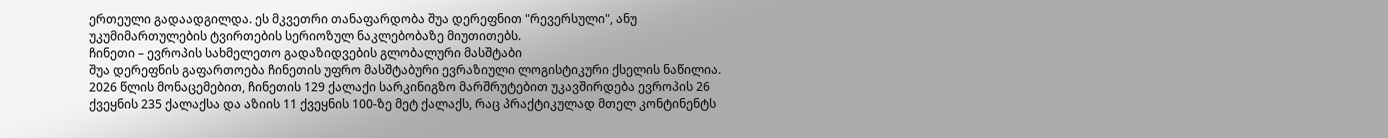ერთეული გადაადგილდა. ეს მკვეთრი თანაფარდობა შუა დერეფნით "რევერსული", ანუ უკუმიმართულების ტვირთების სერიოზულ ნაკლებობაზე მიუთითებს.
ჩინეთი – ევროპის სახმელეთო გადაზიდვების გლობალური მასშტაბი
შუა დერეფნის გაფართოება ჩინეთის უფრო მასშტაბური ევრაზიული ლოგისტიკური ქსელის ნაწილია. 2026 წლის მონაცემებით, ჩინეთის 129 ქალაქი სარკინიგზო მარშრუტებით უკავშირდება ევროპის 26 ქვეყნის 235 ქალაქსა და აზიის 11 ქვეყნის 100-ზე მეტ ქალაქს, რაც პრაქტიკულად მთელ კონტინენტს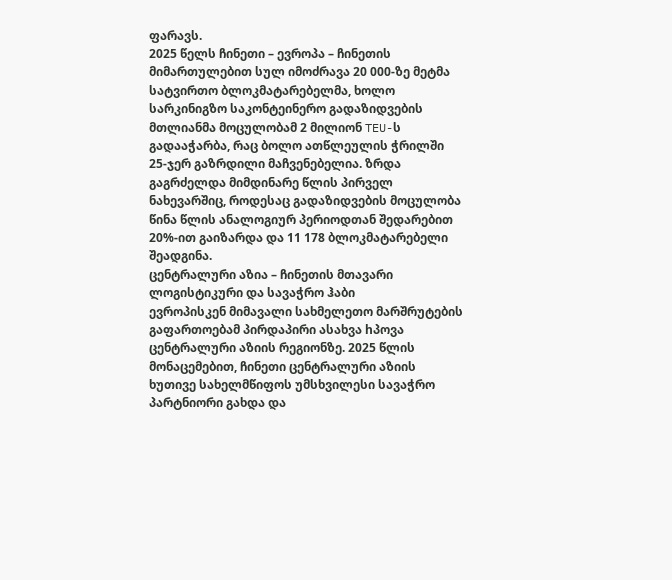ფარავს.
2025 წელს ჩინეთი – ევროპა – ჩინეთის მიმართულებით სულ იმოძრავა 20 000-ზე მეტმა სატვირთო ბლოკმატარებელმა, ხოლო სარკინიგზო საკონტეინერო გადაზიდვების მთლიანმა მოცულობამ 2 მილიონ TEU-ს გადააჭარბა, რაც ბოლო ათწლეულის ჭრილში 25-ჯერ გაზრდილი მაჩვენებელია. ზრდა გაგრძელდა მიმდინარე წლის პირველ ნახევარშიც, როდესაც გადაზიდვების მოცულობა წინა წლის ანალოგიურ პერიოდთან შედარებით 20%-ით გაიზარდა და 11 178 ბლოკმატარებელი შეადგინა.
ცენტრალური აზია – ჩინეთის მთავარი ლოგისტიკური და სავაჭრო ჰაბი
ევროპისკენ მიმავალი სახმელეთო მარშრუტების გაფართოებამ პირდაპირი ასახვა hპოვა ცენტრალური აზიის რეგიონზე. 2025 წლის მონაცემებით, ჩინეთი ცენტრალური აზიის ხუთივე სახელმწიფოს უმსხვილესი სავაჭრო პარტნიორი გახდა და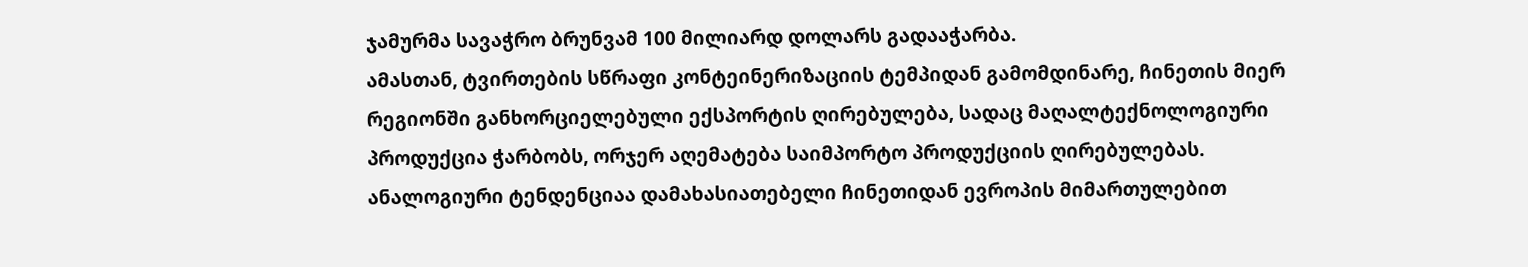ჯამურმა სავაჭრო ბრუნვამ 100 მილიარდ დოლარს გადააჭარბა.
ამასთან, ტვირთების სწრაფი კონტეინერიზაციის ტემპიდან გამომდინარე, ჩინეთის მიერ რეგიონში განხორციელებული ექსპორტის ღირებულება, სადაც მაღალტექნოლოგიური პროდუქცია ჭარბობს, ორჯერ აღემატება საიმპორტო პროდუქციის ღირებულებას. ანალოგიური ტენდენციაა დამახასიათებელი ჩინეთიდან ევროპის მიმართულებით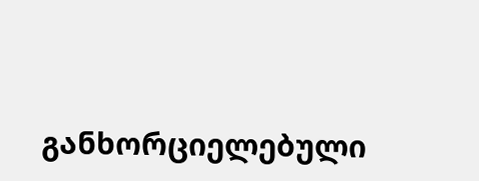განხორციელებული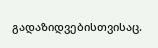გადაზიდვებისთვისაც.